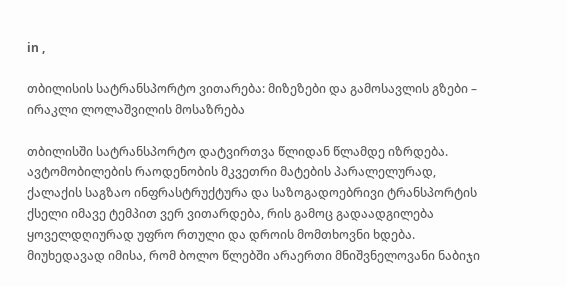in ,

თბილისის სატრანსპორტო ვითარება: მიზეზები და გამოსავლის გზები – ირაკლი ლოლაშვილის მოსაზრება

თბილისში სატრანსპორტო დატვირთვა წლიდან წლამდე იზრდება. ავტომობილების რაოდენობის მკვეთრი მატების პარალელურად, ქალაქის საგზაო ინფრასტრუქტურა და საზოგადოებრივი ტრანსპორტის ქსელი იმავე ტემპით ვერ ვითარდება, რის გამოც გადაადგილება ყოველდღიურად უფრო რთული და დროის მომთხოვნი ხდება. მიუხედავად იმისა, რომ ბოლო წლებში არაერთი მნიშვნელოვანი ნაბიჯი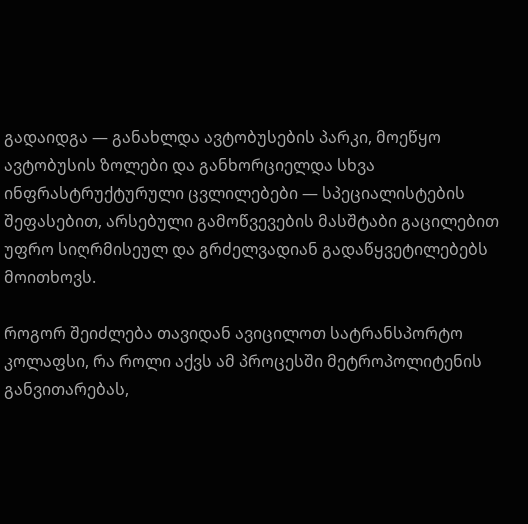გადაიდგა — განახლდა ავტობუსების პარკი, მოეწყო ავტობუსის ზოლები და განხორციელდა სხვა ინფრასტრუქტურული ცვლილებები — სპეციალისტების შეფასებით, არსებული გამოწვევების მასშტაბი გაცილებით უფრო სიღრმისეულ და გრძელვადიან გადაწყვეტილებებს მოითხოვს.

როგორ შეიძლება თავიდან ავიცილოთ სატრანსპორტო კოლაფსი, რა როლი აქვს ამ პროცესში მეტროპოლიტენის განვითარებას,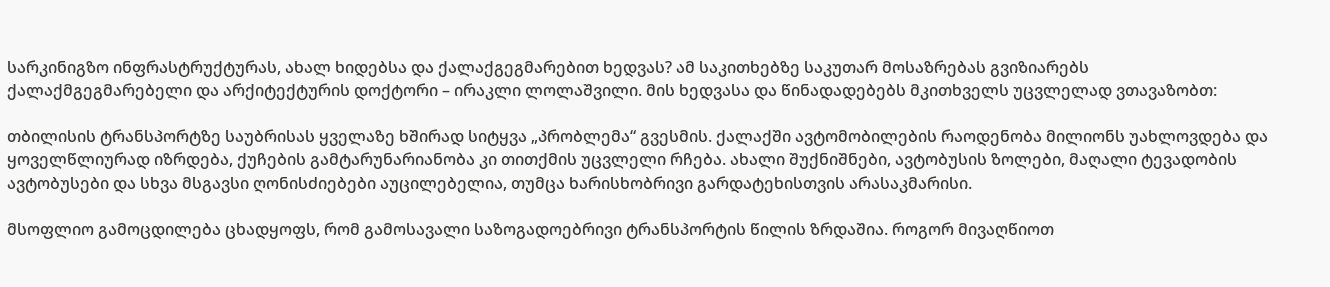სარკინიგზო ინფრასტრუქტურას, ახალ ხიდებსა და ქალაქგეგმარებით ხედვას? ამ საკითხებზე საკუთარ მოსაზრებას გვიზიარებს ქალაქმგეგმარებელი და არქიტექტურის დოქტორი – ირაკლი ლოლაშვილი. მის ხედვასა და წინადადებებს მკითხველს უცვლელად ვთავაზობთ:

თბილისის ტრანსპორტზე საუბრისას ყველაზე ხშირად სიტყვა „პრობლემა“ გვესმის. ქალაქში ავტომობილების რაოდენობა მილიონს უახლოვდება და ყოველწლიურად იზრდება, ქუჩების გამტარუნარიანობა კი თითქმის უცვლელი რჩება. ახალი შუქნიშნები, ავტობუსის ზოლები, მაღალი ტევადობის ავტობუსები და სხვა მსგავსი ღონისძიებები აუცილებელია, თუმცა ხარისხობრივი გარდატეხისთვის არასაკმარისი.

მსოფლიო გამოცდილება ცხადყოფს, რომ გამოსავალი საზოგადოებრივი ტრანსპორტის წილის ზრდაშია. როგორ მივაღწიოთ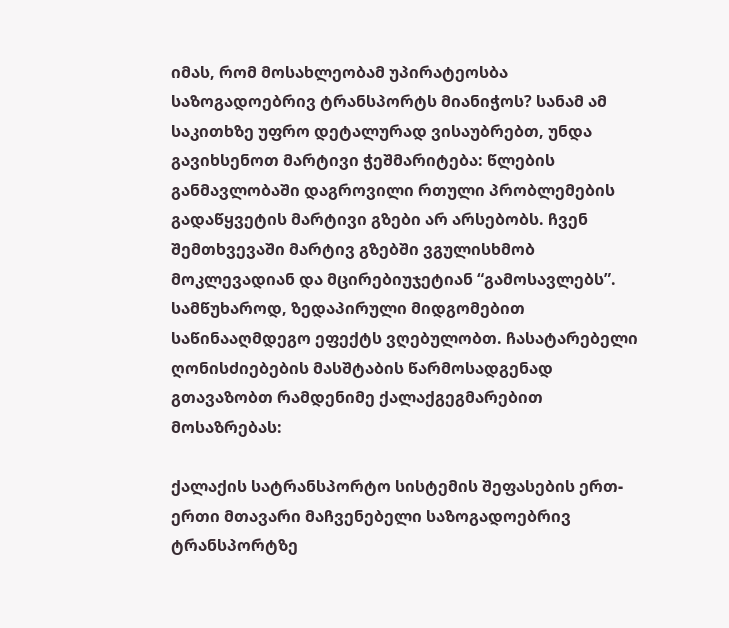იმას, რომ მოსახლეობამ უპირატეოსბა საზოგადოებრივ ტრანსპორტს მიანიჭოს? სანამ ამ საკითხზე უფრო დეტალურად ვისაუბრებთ, უნდა გავიხსენოთ მარტივი ჭეშმარიტება: წლების განმავლობაში დაგროვილი რთული პრობლემების გადაწყვეტის მარტივი გზები არ არსებობს. ჩვენ შემთხვევაში მარტივ გზებში ვგულისხმობ მოკლევადიან და მცირებიუჯეტიან “გამოსავლებს”. სამწუხაროდ, ზედაპირული მიდგომებით საწინააღმდეგო ეფექტს ვღებულობთ. ჩასატარებელი ღონისძიებების მასშტაბის წარმოსადგენად გთავაზობთ რამდენიმე ქალაქგეგმარებით მოსაზრებას:

ქალაქის სატრანსპორტო სისტემის შეფასების ერთ-ერთი მთავარი მაჩვენებელი საზოგადოებრივ ტრანსპორტზე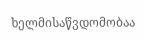ხელმისაწვდომობაა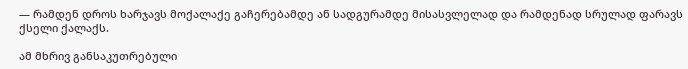— რამდენ დროს ხარჯავს მოქალაქე გაჩერებამდე ან სადგურამდე მისასვლელად და რამდენად სრულად ფარავს ქსელი ქალაქს.

ამ მხრივ განსაკუთრებული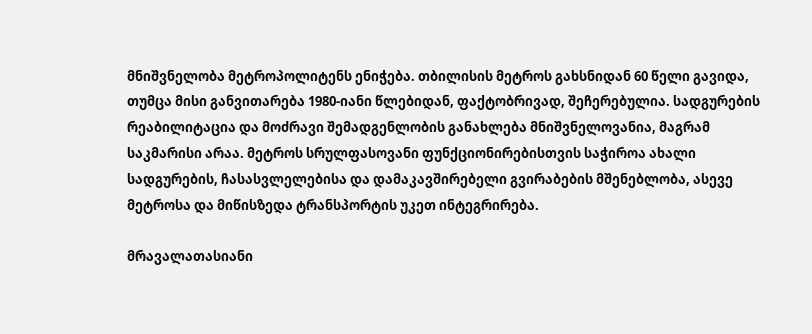მნიშვნელობა მეტროპოლიტენს ენიჭება. თბილისის მეტროს გახსნიდან 60 წელი გავიდა, თუმცა მისი განვითარება 1980-იანი წლებიდან, ფაქტობრივად, შეჩერებულია. სადგურების რეაბილიტაცია და მოძრავი შემადგენლობის განახლება მნიშვნელოვანია, მაგრამ საკმარისი არაა. მეტროს სრულფასოვანი ფუნქციონირებისთვის საჭიროა ახალი სადგურების, ჩასასვლელებისა და დამაკავშირებელი გვირაბების მშენებლობა, ასევე მეტროსა და მიწისზედა ტრანსპორტის უკეთ ინტეგრირება.

მრავალათასიანი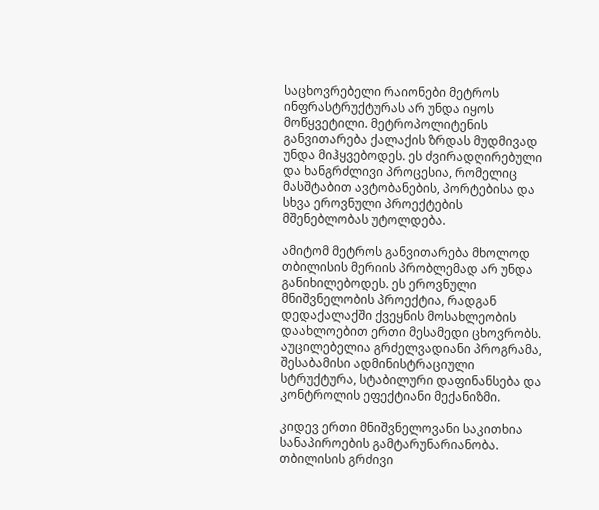საცხოვრებელი რაიონები მეტროს ინფრასტრუქტურას არ უნდა იყოს მოწყვეტილი. მეტროპოლიტენის განვითარება ქალაქის ზრდას მუდმივად უნდა მიჰყვებოდეს. ეს ძვირადღირებული და ხანგრძლივი პროცესია, რომელიც მასშტაბით ავტობანების, პორტებისა და სხვა ეროვნული პროექტების მშენებლობას უტოლდება.

ამიტომ მეტროს განვითარება მხოლოდ თბილისის მერიის პრობლემად არ უნდა განიხილებოდეს. ეს ეროვნული მნიშვნელობის პროექტია, რადგან დედაქალაქში ქვეყნის მოსახლეობის დაახლოებით ერთი მესამედი ცხოვრობს. აუცილებელია გრძელვადიანი პროგრამა, შესაბამისი ადმინისტრაციული სტრუქტურა, სტაბილური დაფინანსება და კონტროლის ეფექტიანი მექანიზმი.

კიდევ ერთი მნიშვნელოვანი საკითხია სანაპიროების გამტარუნარიანობა. თბილისის გრძივი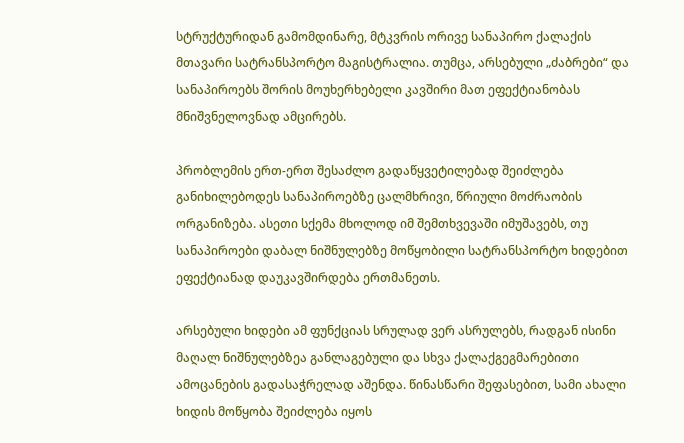სტრუქტურიდან გამომდინარე, მტკვრის ორივე სანაპირო ქალაქის მთავარი სატრანსპორტო მაგისტრალია. თუმცა, არსებული „ძაბრები“ და სანაპიროებს შორის მოუხერხებელი კავშირი მათ ეფექტიანობას მნიშვნელოვნად ამცირებს.

პრობლემის ერთ-ერთ შესაძლო გადაწყვეტილებად შეიძლება განიხილებოდეს სანაპიროებზე ცალმხრივი, წრიული მოძრაობის ორგანიზება. ასეთი სქემა მხოლოდ იმ შემთხვევაში იმუშავებს, თუ სანაპიროები დაბალ ნიშნულებზე მოწყობილი სატრანსპორტო ხიდებით ეფექტიანად დაუკავშირდება ერთმანეთს.

არსებული ხიდები ამ ფუნქციას სრულად ვერ ასრულებს, რადგან ისინი მაღალ ნიშნულებზეა განლაგებული და სხვა ქალაქგეგმარებითი ამოცანების გადასაჭრელად აშენდა. წინასწარი შეფასებით, სამი ახალი ხიდის მოწყობა შეიძლება იყოს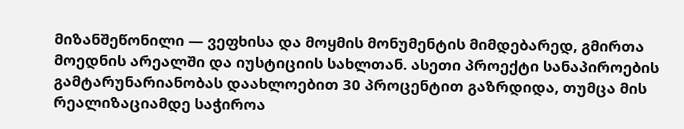მიზანშეწონილი — ვეფხისა და მოყმის მონუმენტის მიმდებარედ, გმირთა მოედნის არეალში და იუსტიციის სახლთან. ასეთი პროექტი სანაპიროების გამტარუნარიანობას დაახლოებით 30 პროცენტით გაზრდიდა, თუმცა მის რეალიზაციამდე საჭიროა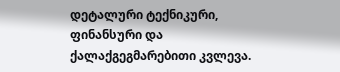დეტალური ტექნიკური, ფინანსური და ქალაქგეგმარებითი კვლევა.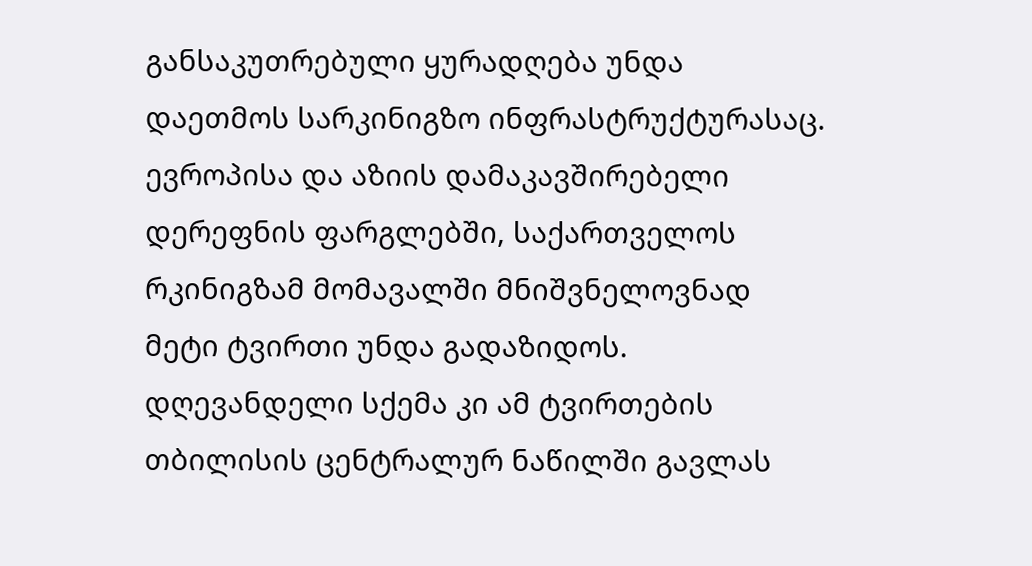განსაკუთრებული ყურადღება უნდა დაეთმოს სარკინიგზო ინფრასტრუქტურასაც. ევროპისა და აზიის დამაკავშირებელი დერეფნის ფარგლებში, საქართველოს რკინიგზამ მომავალში მნიშვნელოვნად მეტი ტვირთი უნდა გადაზიდოს. დღევანდელი სქემა კი ამ ტვირთების თბილისის ცენტრალურ ნაწილში გავლას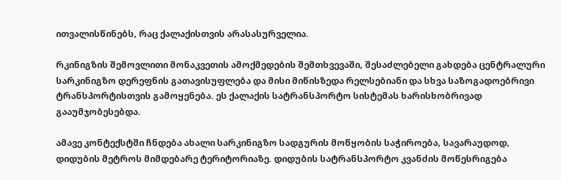ითვალისწინებს, რაც ქალაქისთვის არასასურველია.

რკინიგზის შემოვლითი მონაკვეთის ამოქმედების შემთხვევაში, შესაძლებელი გახდება ცენტრალური სარკინიგზო დერეფნის გათავისუფლება და მისი მიწისზედა რელსებიანი და სხვა საზოგადოებრივი ტრანსპორტისთვის გამოყენება. ეს ქალაქის სატრანსპორტო სისტემას ხარისხობრივად გააუმჯობესებდა.

ამავე კონტექსტში ჩნდება ახალი სარკინიგზო სადგურის მოწყობის საჭიროება, სავარაუდოდ, დიდუბის მეტროს მიმდებარე ტერიტორიაზე. დიდუბის სატრანსპორტო კვანძის მოწესრიგება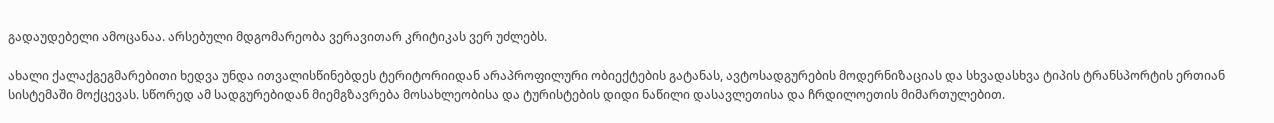გადაუდებელი ამოცანაა. არსებული მდგომარეობა ვერავითარ კრიტიკას ვერ უძლებს.

ახალი ქალაქგეგმარებითი ხედვა უნდა ითვალისწინებდეს ტერიტორიიდან არაპროფილური ობიექტების გატანას, ავტოსადგურების მოდერნიზაციას და სხვადასხვა ტიპის ტრანსპორტის ერთიან სისტემაში მოქცევას. სწორედ ამ სადგურებიდან მიემგზავრება მოსახლეობისა და ტურისტების დიდი ნაწილი დასავლეთისა და ჩრდილოეთის მიმართულებით.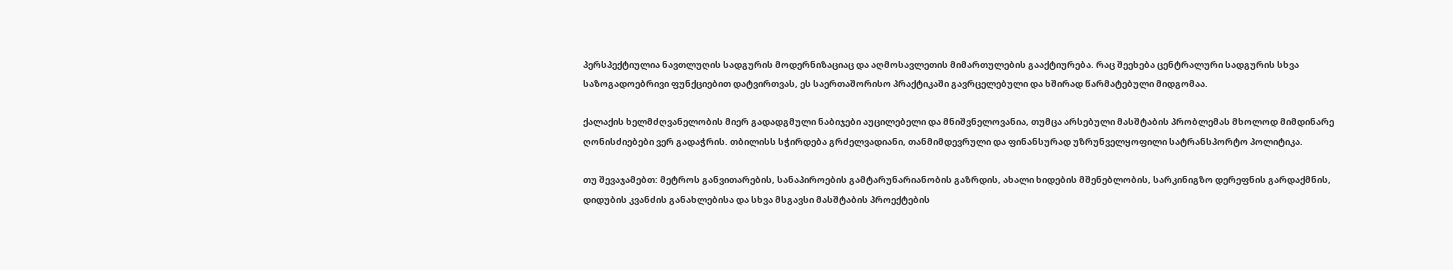პერსპექტიულია ნავთლუღის სადგურის მოდერნიზაციაც და აღმოსავლეთის მიმართულების გააქტიურება. რაც შეეხება ცენტრალური სადგურის სხვა საზოგადოებრივი ფუნქციებით დატვირთვას, ეს საერთაშორისო პრაქტიკაში გავრცელებული და ხშირად წარმატებული მიდგომაა.

ქალაქის ხელმძღვანელობის მიერ გადადგმული ნაბიჯები აუცილებელი და მნიშვნელოვანია, თუმცა არსებული მასშტაბის პრობლემას მხოლოდ მიმდინარე ღონისძიებები ვერ გადაჭრის. თბილისს სჭირდება გრძელვადიანი, თანმიმდევრული და ფინანსურად უზრუნველყოფილი სატრანსპორტო პოლიტიკა.

თუ შევაჯამებთ: მეტროს განვითარების, სანაპიროების გამტარუნარიანობის გაზრდის, ახალი ხიდების მშენებლობის, სარკინიგზო დერეფნის გარდაქმნის, დიდუბის კვანძის განახლებისა და სხვა მსგავსი მასშტაბის პროექტების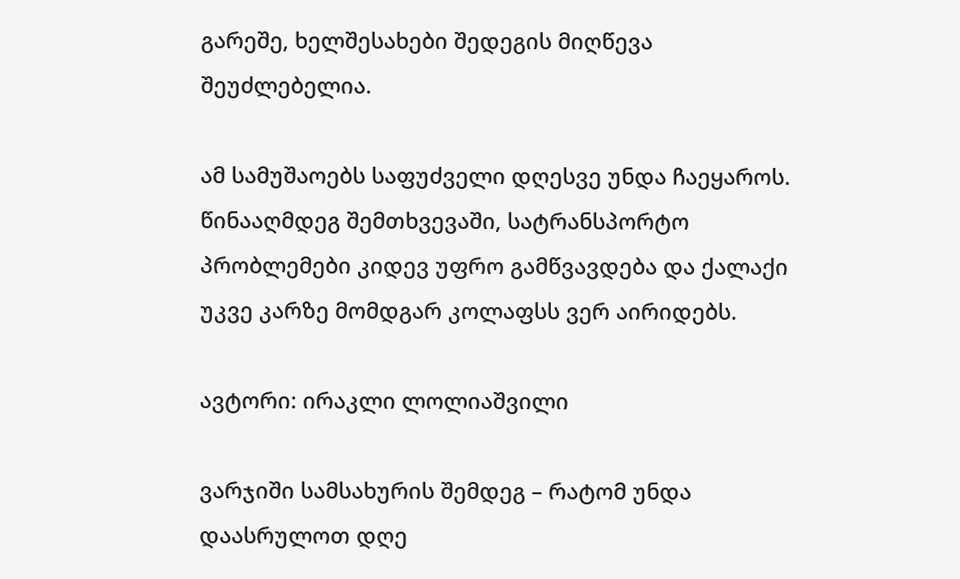გარეშე, ხელშესახები შედეგის მიღწევა შეუძლებელია.

ამ სამუშაოებს საფუძველი დღესვე უნდა ჩაეყაროს. წინააღმდეგ შემთხვევაში, სატრანსპორტო პრობლემები კიდევ უფრო გამწვავდება და ქალაქი უკვე კარზე მომდგარ კოლაფსს ვერ აირიდებს.

ავტორი: ირაკლი ლოლიაშვილი

ვარჯიში სამსახურის შემდეგ – რატომ უნდა დაასრულოთ დღე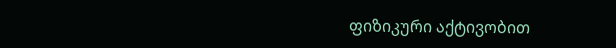ფიზიკური აქტივობით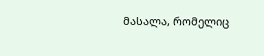მასალა, რომელიც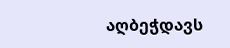აღბეჭდავს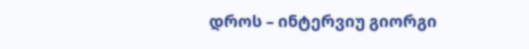დროს – ინტერვიუ გიორგი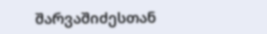შარვაშიძესთან